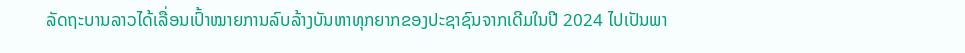ລັດຖະບານລາວໄດ້ເລື່ອນເປົ້າໝາຍການລົບລ້າງບັນຫາທຸກຍາກຂອງປະຊາຊົນຈາກເດີມໃນປີ 2024 ໄປເປັນພາ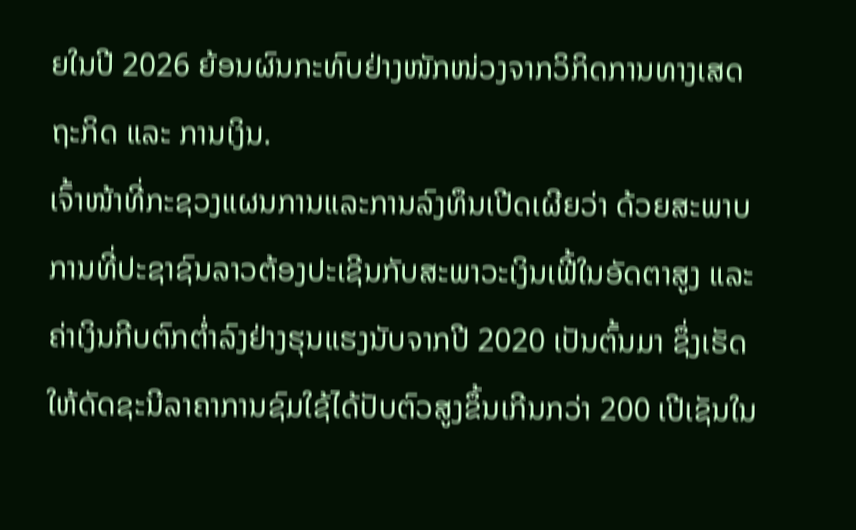ຍໃນປີ 2026 ຍ້ອນຜົນກະທົບຢ່າງໜັກໜ່ວງຈາກວິກິດການທາງເສດຖະກິດ ແລະ ການເງິນ.
ເຈົ້າໜ້າທີ່ກະຊວງແຜນການແລະການລົງທຶນເປີດເຜີຍວ່າ ດ້ວຍສະພາບການທີ່ປະຊາຊົນລາວຕ້ອງປະເຊີນກັບສະພາວະເງິນເຟີ້ໃນອັດຕາສູງ ແລະ ຄ່າເງິນກີບຕົກຕ່ຳລົງຢ່າງຮຸນແຮງນັບຈາກປີ 2020 ເປັນຕົ້ນມາ ຊຶ່ງເຮັດໃຫ້ດັດຊະນີລາຄາການຊົມໃຊ້ໄດ້ປັບຕົວສູງຂຶ້ນເກີນກວ່າ 200 ເປີເຊັນໃນ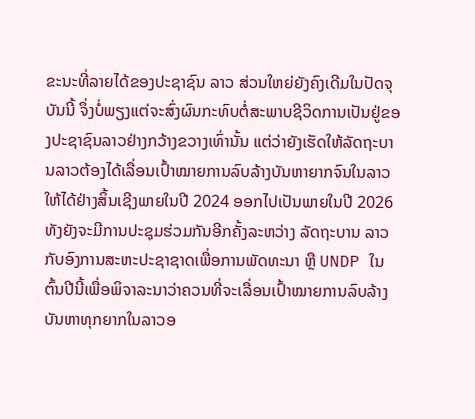ຂະນະທີ່ລາຍໄດ້ຂອງປະຊາຊົນ ລາວ ສ່ວນໃຫຍ່ຍັງຄົງເດີມໃນປັດຈຸບັນນີ້ ຈຶ່ງບໍ່ພຽງແຕ່ຈະສົ່ງຜົນກະທົບຕໍ່ສະພາບຊີວິດການເປັນຢູ່ຂອງປະຊາຊົນລາວຢ່າງກວ້າງຂວາງເທົ່ານັ້ນ ແຕ່ວ່າຍັງເຮັດໃຫ້ລັດຖະບານລາວຕ້ອງໄດ້ເລື່ອນເປົ້າໝາຍການລົບລ້າງບັນຫາຍາກຈົນໃນລາວໃຫ້ໄດ້ຢ່າງສິ້ນເຊີງພາຍໃນປີ 2024 ອອກໄປເປັນພາຍໃນປີ 2026 ທັງຍັງຈະມີການປະຊຸມຮ່ວມກັນອີກຄັ້ງລະຫວ່າງ ລັດຖະບານ ລາວ ກັບອົງການສະຫະປະຊາຊາດເພື່ອການພັດທະນາ ຫຼື UNDP ໃນຕົ້ນປີນີ້ເພື່ອພິຈາລະນາວ່າຄວນທີ່ຈະເລື່ອນເປົ້າໝາຍການລົບລ້າງບັນຫາທຸກຍາກໃນລາວອ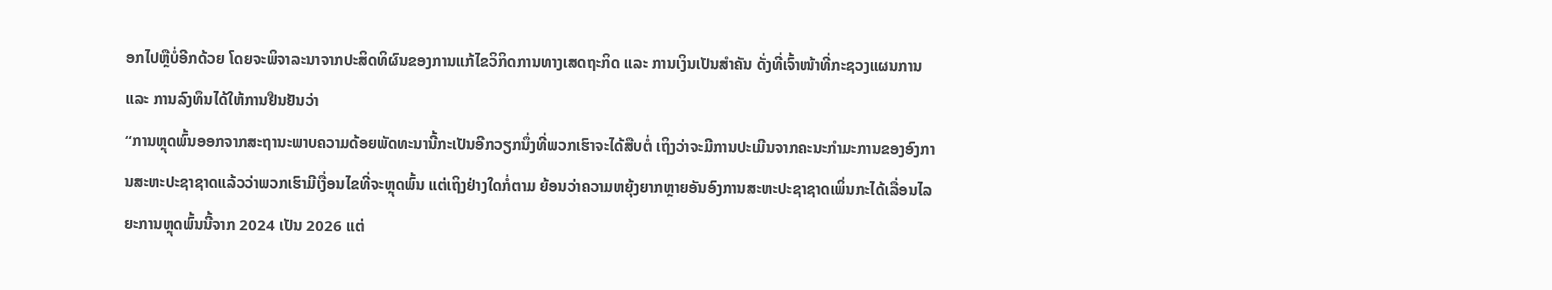ອກໄປຫຼືບໍ່ອີກດ້ວຍ ໂດຍຈະພິຈາລະນາຈາກປະສິດທິຜົນຂອງການແກ້ໄຂວິກິດການທາງເສດຖະກິດ ແລະ ການເງິນເປັນສຳຄັນ ດັ່ງທີ່ເຈົ້າໜ້າທີ່ກະຊວງແຜນການ ແລະ ການລົງທຶນໄດ້ໃຫ້ການຢືນຢັນວ່າ
“ການຫຼຸດພົ້ນອອກຈາກສະຖານະພາບຄວາມດ້ອຍພັດທະນານີ້ກະເປັນອີກວຽກນຶ່ງທີ່ພວກເຮົາຈະໄດ້ສືບຕໍ່ ເຖິງວ່າຈະມີການປະເມີນຈາກຄະນະກຳມະການຂອງອົງການສະຫະປະຊາຊາດແລ້ວວ່າພວກເຮົາມີເງື່ອນໄຂທີ່ຈະຫຼຸດພົ້ນ ແຕ່ເຖິງຢ່າງໃດກໍ່ຕາມ ຍ້ອນວ່າຄວາມຫຍຸ້ງຍາກຫຼາຍອັນອົງການສະຫະປະຊາຊາດເພິ່ນກະໄດ້ເລື່ອນໄລຍະການຫຼຸດພົ້ນນີ້ຈາກ 2024 ເປັນ 2026 ແຕ່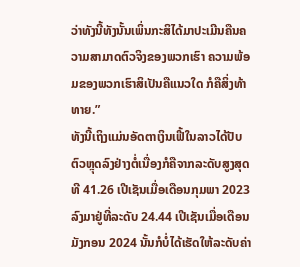ວ່າທັງນີ້ທັງນັ້ນເພິ່ນກະສິໄດ້ມາປະເມີນຄືນຄວາມສາມາດຕົວຈິງຂອງພວກເຮົາ ຄວາມພ້ອມຂອງພວກເຮົາສິເປັນຄືແນວໃດ ກໍຄືສິ່ງທ້າທາຍ.”
ທັງນີ້ເຖິງແມ່ນອັດຕາເງິນເຟີ້ໃນລາວໄດ້ປັບຕົວຫຼຸດລົງຢ່າງຕໍ່ເນື່ອງກໍຄືຈາກລະດັບສູງສຸດທີ 41.26 ເປີເຊັນເມື່ອເດືອນກຸມພາ 2023 ລົງມາຢູ່ທີ່ລະດັບ 24.44 ເປີເຊັນເມື່ອເດືອນມັງກອນ 2024 ນັ້ນກໍບໍ່ໄດ້ເຮັດໃຫ້ລະດັບຄ່າ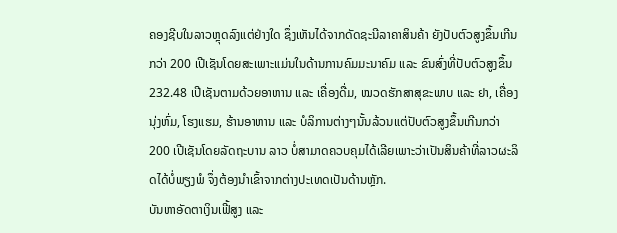ຄອງຊີບໃນລາວຫຼຸດລົງແຕ່ຢ່າງໃດ ຊຶ່ງເຫັນໄດ້ຈາກດັດຊະນີລາຄາສິນຄ້າ ຍັງປັບຕົວສູງຂຶ້ນເກີນກວ່າ 200 ເປີເຊັນໂດຍສະເພາະແມ່ນໃນດ້ານການຄົມມະນາຄົມ ແລະ ຂົນສົ່ງທີ່ປັບຕົວສູງຂຶ້ນ 232.48 ເປີເຊັນຕາມດ້ວຍອາຫານ ແລະ ເຄື່ອງດື່ມ, ໝວດຮັກສາສຸຂະພາບ ແລະ ຢາ, ເຄື່ອງນຸ່ງຫົ່ມ, ໂຮງແຮມ, ຮ້ານອາຫານ ແລະ ບໍລິການຕ່າງໆນັ້ນລ້ວນແຕ່ປັບຕົວສູງຂຶ້ນເກີນກວ່າ 200 ເປີເຊັນໂດຍລັດຖະບານ ລາວ ບໍ່ສາມາດຄວບຄຸມໄດ້ເລີຍເພາະວ່າເປັນສິນຄ້າທີ່ລາວຜະລິດໄດ້ບໍ່ພຽງພໍ ຈຶ່ງຕ້ອງນຳເຂົ້າຈາກຕ່າງປະເທດເປັນດ້ານຫຼັກ.
ບັນຫາອັດຕາເງິນເຟີ້ສູງ ແລະ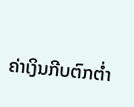ຄ່າເງິນກີບຕົກຕ່ຳ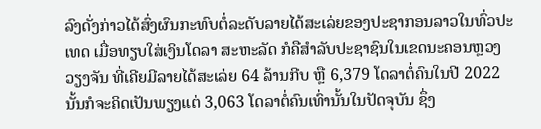ລົງດັ່ງກ່າວໄດ້ສົ່ງຜົນກະທົບຕໍ່ລະດັບລາຍໄດ້ສະເລ່ຍຂອງປະຊາກອນລາວໃນທົ່ວປະເທດ ເມື່ອທຽບໃສ່ເງິນໂດລາ ສະຫະລັດ ກໍຄືສຳລັບປະຊາຊົນໃນເຂດນະຄອນຫຼວງວຽງຈັນ ທີ່ເຄີຍມີລາຍໄດ້ສະເລ່ຍ 64 ລ້ານກີບ ຫຼື 6,379 ໂດລາຕໍ່ຄົນໃນປີ 2022 ນັ້ນກໍຈະຄິດເປັນພຽງແຕ່ 3,063 ໂດລາຕໍ່ຄົນເທົ່ານັ້ນໃນປັດຈຸບັນ ຊຶ່ງ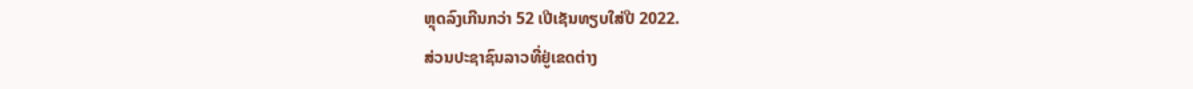ຫຼຸດລົງເກີນກວ່າ 52 ເປີເຊັນທຽບໃສ່ປີ 2022.
ສ່ວນປະຊາຊົນລາວທີ່ຢູ່ເຂດຕ່າງ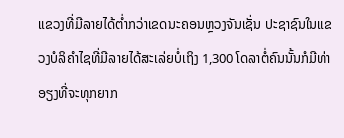ແຂວງທີ່ມີລາຍໄດ້ຕ່ຳກວ່າເຂດນະຄອນຫຼວງຈັນເຊັ່ນ ປະຊາຊົນໃນແຂວງບໍລິຄຳໄຊທີ່ມີລາຍໄດ້ສະເລ່ຍບໍ່ເຖິງ 1,300 ໂດລາຕໍ່ຄົນນັ້ນກໍມີທ່າອຽງທີ່ຈະທຸກຍາກ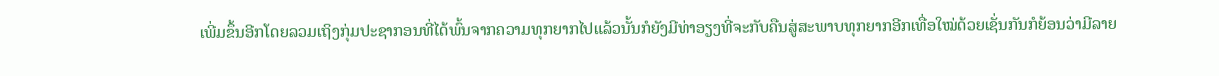ເພີ່ມຂຶ້ນອີກໂດຍລວມເຖິງກຸ່ມປະຊາກອນທີ່ໄດ້ພົ້ນຈາກຄວາມທຸກຍາກໄປແລ້ວນັ້ນກໍຍັງມີທ່າອຽງທີ່ຈະກັບຄືນສູ່ສະພາບທຸກຍາກອີກເທື່ອໃໝ່ດ້ວຍເຊັ່ນກັນກໍຍ້ອນວ່າມີລາຍ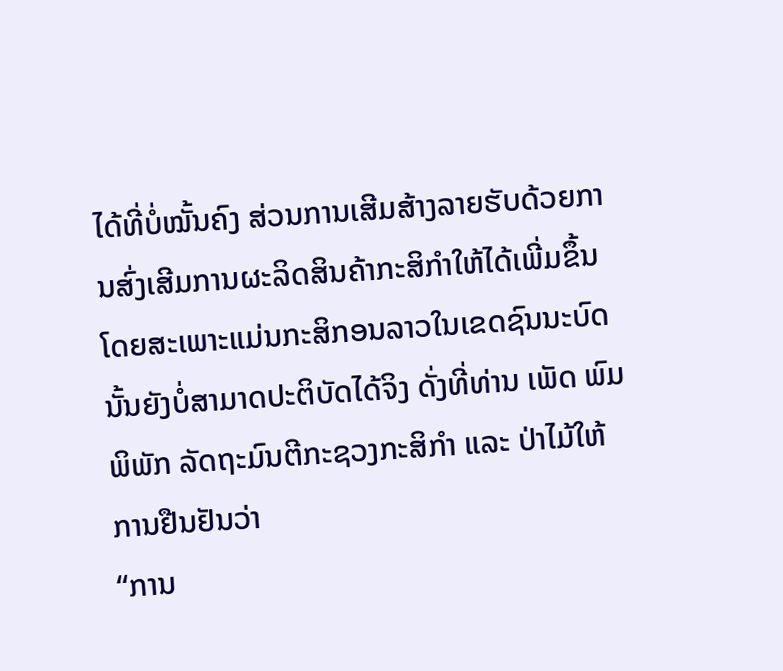ໄດ້ທີ່ບໍ່ໝັ້ນຄົງ ສ່ວນການເສີມສ້າງລາຍຮັບດ້ວຍການສົ່ງເສີມການຜະລິດສິນຄ້າກະສິກຳໃຫ້ໄດ້ເພີ່ມຂຶ້ນໂດຍສະເພາະແມ່ນກະສິກອນລາວໃນເຂດຊົນນະບົດນັ້ນຍັງບໍ່ສາມາດປະຕິບັດໄດ້ຈິງ ດັ່ງທີ່ທ່ານ ເພັດ ພົມພິພັກ ລັດຖະມົນຕີກະຊວງກະສິກຳ ແລະ ປ່າໄມ້ໃຫ້ການຢືນຢັນວ່າ
“ການ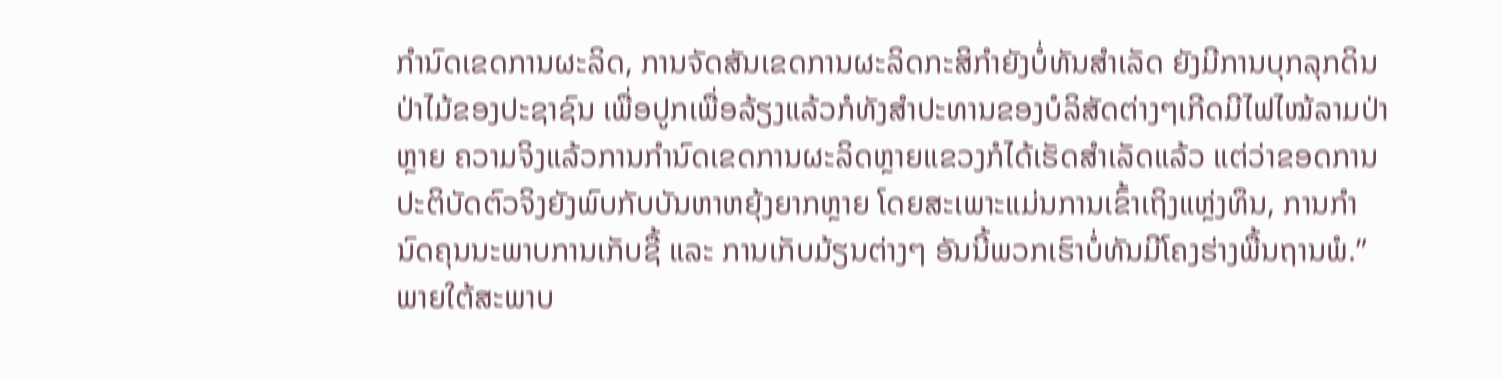ກຳນົດເຂດການຜະລິດ, ການຈັດສັນເຂດການຜະລິດກະສິກຳຍັງບໍ່ທັນສຳເລັດ ຍັງມີການບຸກລຸກດິນປ່າໄມ້ຂອງປະຊາຊົນ ເພື່ອປູກເພື່ອລ້ຽງແລ້ວກໍທັງສຳປະທານຂອງບໍລິສັດຕ່າງໆເກີດມີໄຟໄໝ້ລາມປ່າຫຼາຍ ຄວາມຈິງແລ້ວການກຳນົດເຂດການຜະລິດຫຼາຍແຂວງກໍໄດ້ເຮັດສຳເລັດແລ້ວ ແຕ່ວ່າຂອດການປະຕິບັດຕົວຈິງຍັງພົບກັບບັນຫາຫຍຸ້ງຍາກຫຼາຍ ໂດຍສະເພາະແມ່ນການເຂົ້າເຖິງແຫຼ່ງທຶນ, ການກຳນົດຄຸນນະພາບການເກັບຊື້ ແລະ ການເກັບມ້ຽນຕ່າງໆ ອັນນີ້ພວກເຮົາບໍ່ທັນມີໂຄງຮ່າງພື້ນຖານພໍ.”
ພາຍໃຕ້ສະພາບ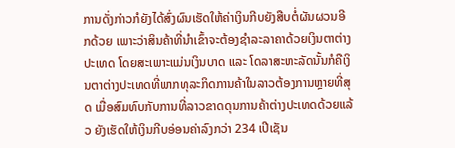ການດັ່ງກ່າວກໍຍັງໄດ້ສົ່ງຜົນເຮັດໃຫ້ຄ່າເງິນກີບຍັງສືບຕໍ່ຜັນຜວນອີກດ້ວຍ ເພາະວ່າສິນຄ້າທີ່ນຳເຂົ້າຈະຕ້ອງຊຳລະລາຄາດ້ວຍເງິນຕາຕ່າງປະເທດ ໂດຍສະເພາະແມ່ນເງິນບາດ ແລະ ໂດລາສະຫະລັດນັ້ນກໍຄືເງິນຕາຕ່າງປະເທດທີ່ພາກທຸລະກິດການຄ້າໃນລາວຕ້ອງການຫຼາຍທີ່ສຸດ ເມື່ອສົມທົບກັບການທີ່ລາວຂາດດຸນການຄ້າຕ່າງປະເທດດ້ວຍແລ້ວ ຍັງເຮັດໃຫ້ເງິນກີບອ່ອນຄ່າລົງກວ່າ 234 ເປີເຊັນ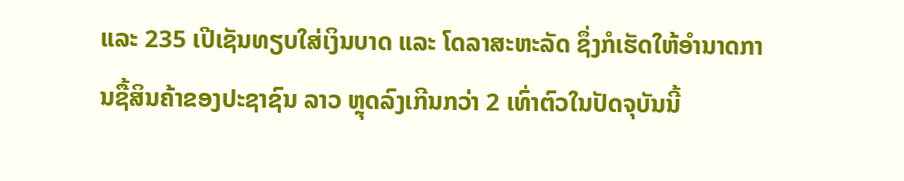ແລະ 235 ເປີເຊັນທຽບໃສ່ເງິນບາດ ແລະ ໂດລາສະຫະລັດ ຊຶ່ງກໍເຮັດໃຫ້ອຳນາດການຊື້ສິນຄ້າຂອງປະຊາຊົນ ລາວ ຫຼຸດລົງເກີນກວ່າ 2 ເທົ່າຕົວໃນປັດຈຸບັນນີ້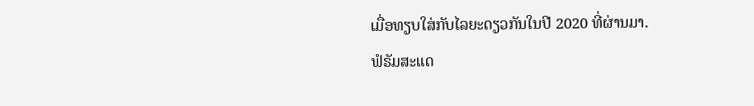ເມື່ອທຽບໃສ່ກັບໄລຍະດຽວກັນໃນປີ 2020 ທີ່ຜ່ານມາ.
ຟໍຣັມສະແດ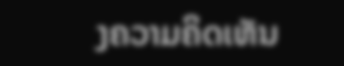ງຄວາມຄິດເຫັນ